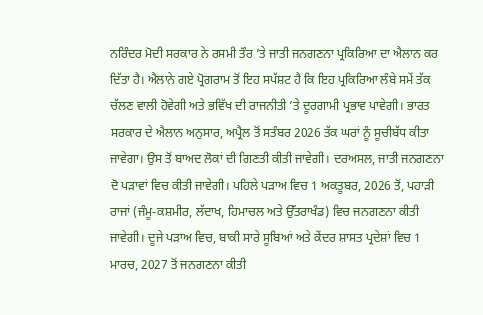ਨਰਿੰਦਰ ਮੋਦੀ ਸਰਕਾਰ ਨੇ ਰਸਮੀ ਤੌਰ ’ਤੇ ਜਾਤੀ ਜਨਗਣਨਾ ਪ੍ਰਕਿਰਿਆ ਦਾ ਐਲਾਨ ਕਰ ਦਿੱਤਾ ਹੈ। ਐਲਾਨੇ ਗਏ ਪ੍ਰੋਗਰਾਮ ਤੋਂ ਇਹ ਸਪੱਸ਼ਟ ਹੈ ਕਿ ਇਹ ਪ੍ਰਕਿਰਿਆ ਲੰਬੇ ਸਮੇਂ ਤੱਕ ਚੱਲਣ ਵਾਲੀ ਹੋਵੇਗੀ ਅਤੇ ਭਵਿੱਖ ਦੀ ਰਾਜਨੀਤੀ ’ਤੇ ਦੂਰਗਾਮੀ ਪ੍ਰਭਾਵ ਪਾਵੇਗੀ। ਭਾਰਤ ਸਰਕਾਰ ਦੇ ਐਲਾਨ ਅਨੁਸਾਰ, ਅਪ੍ਰੈਲ ਤੋਂ ਸਤੰਬਰ 2026 ਤੱਕ ਘਰਾਂ ਨੂੰ ਸੂਚੀਬੱਧ ਕੀਤਾ ਜਾਵੇਗਾ। ਉਸ ਤੋਂ ਬਾਅਦ ਲੋਕਾਂ ਦੀ ਗਿਣਤੀ ਕੀਤੀ ਜਾਵੇਗੀ। ਦਰਅਸਲ, ਜਾਤੀ ਜਨਗਣਨਾ ਦੋ ਪੜਾਵਾਂ ਵਿਚ ਕੀਤੀ ਜਾਵੇਗੀ। ਪਹਿਲੇ ਪੜਾਅ ਵਿਚ 1 ਅਕਤੂਬਰ, 2026 ਤੋਂ, ਪਹਾੜੀ ਰਾਜਾਂ (ਜੰਮੂ-ਕਸ਼ਮੀਰ, ਲੱਦਾਖ, ਹਿਮਾਚਲ ਅਤੇ ਉੱਤਰਾਖੰਡ) ਵਿਚ ਜਨਗਣਨਾ ਕੀਤੀ ਜਾਵੇਗੀ। ਦੂਜੇ ਪੜਾਅ ਵਿਚ, ਬਾਕੀ ਸਾਰੇ ਸੂਬਿਆਂ ਅਤੇ ਕੇਂਦਰ ਸ਼ਾਸਤ ਪ੍ਰਦੇਸ਼ਾਂ ਵਿਚ 1 ਮਾਰਚ, 2027 ਤੋਂ ਜਨਗਣਨਾ ਕੀਤੀ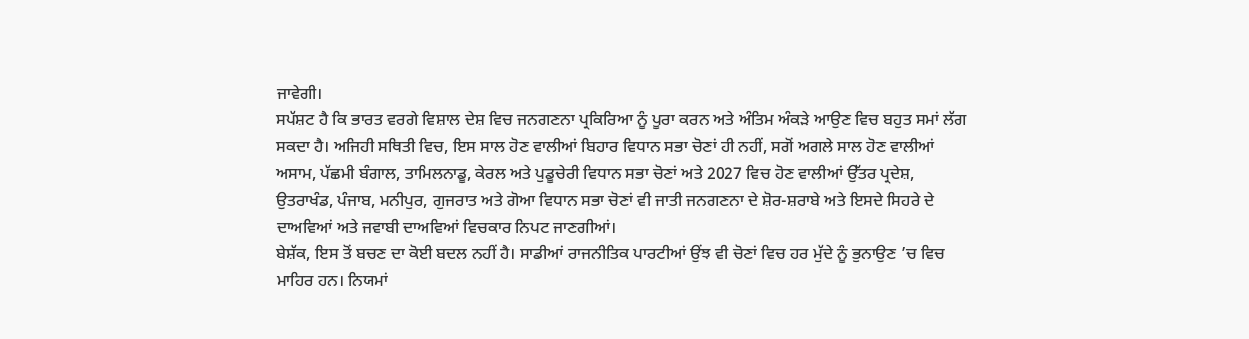ਜਾਵੇਗੀ।
ਸਪੱਸ਼ਟ ਹੈ ਕਿ ਭਾਰਤ ਵਰਗੇ ਵਿਸ਼ਾਲ ਦੇਸ਼ ਵਿਚ ਜਨਗਣਨਾ ਪ੍ਰਕਿਰਿਆ ਨੂੰ ਪੂਰਾ ਕਰਨ ਅਤੇ ਅੰਤਿਮ ਅੰਕੜੇ ਆਉਣ ਵਿਚ ਬਹੁਤ ਸਮਾਂ ਲੱਗ ਸਕਦਾ ਹੈ। ਅਜਿਹੀ ਸਥਿਤੀ ਵਿਚ, ਇਸ ਸਾਲ ਹੋਣ ਵਾਲੀਆਂ ਬਿਹਾਰ ਵਿਧਾਨ ਸਭਾ ਚੋਣਾਂ ਹੀ ਨਹੀਂ, ਸਗੋਂ ਅਗਲੇ ਸਾਲ ਹੋਣ ਵਾਲੀਆਂ ਅਸਾਮ, ਪੱਛਮੀ ਬੰਗਾਲ, ਤਾਮਿਲਨਾਡੂ, ਕੇਰਲ ਅਤੇ ਪੁਡੂਚੇਰੀ ਵਿਧਾਨ ਸਭਾ ਚੋਣਾਂ ਅਤੇ 2027 ਵਿਚ ਹੋਣ ਵਾਲੀਆਂ ਉੱਤਰ ਪ੍ਰਦੇਸ਼, ਉਤਰਾਖੰਡ, ਪੰਜਾਬ, ਮਨੀਪੁਰ, ਗੁਜਰਾਤ ਅਤੇ ਗੋਆ ਵਿਧਾਨ ਸਭਾ ਚੋਣਾਂ ਵੀ ਜਾਤੀ ਜਨਗਣਨਾ ਦੇ ਸ਼ੋਰ-ਸ਼ਰਾਬੇ ਅਤੇ ਇਸਦੇ ਸਿਹਰੇ ਦੇ ਦਾਅਵਿਆਂ ਅਤੇ ਜਵਾਬੀ ਦਾਅਵਿਆਂ ਵਿਚਕਾਰ ਨਿਪਟ ਜਾਣਗੀਆਂ।
ਬੇਸ਼ੱਕ, ਇਸ ਤੋਂ ਬਚਣ ਦਾ ਕੋਈ ਬਦਲ ਨਹੀਂ ਹੈ। ਸਾਡੀਆਂ ਰਾਜਨੀਤਿਕ ਪਾਰਟੀਆਂ ਉਂਝ ਵੀ ਚੋਣਾਂ ਵਿਚ ਹਰ ਮੁੱਦੇ ਨੂੰ ਭੁਨਾਉਣ ’ਚ ਵਿਚ ਮਾਹਿਰ ਹਨ। ਨਿਯਮਾਂ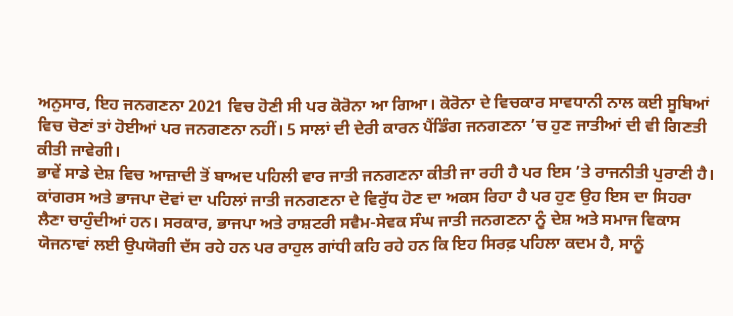ਅਨੁਸਾਰ, ਇਹ ਜਨਗਣਨਾ 2021 ਵਿਚ ਹੋਣੀ ਸੀ ਪਰ ਕੋਰੋਨਾ ਆ ਗਿਆ। ਕੋਰੋਨਾ ਦੇ ਵਿਚਕਾਰ ਸਾਵਧਾਨੀ ਨਾਲ ਕਈ ਸੂਬਿਆਂ ਵਿਚ ਚੋਣਾਂ ਤਾਂ ਹੋਈਆਂ ਪਰ ਜਨਗਣਨਾ ਨਹੀਂ। 5 ਸਾਲਾਂ ਦੀ ਦੇਰੀ ਕਾਰਨ ਪੈਂਡਿੰਗ ਜਨਗਣਨਾ ’ਚ ਹੁਣ ਜਾਤੀਆਂ ਦੀ ਵੀ ਗਿਣਤੀ ਕੀਤੀ ਜਾਵੇਗੀ।
ਭਾਵੇਂ ਸਾਡੇ ਦੇਸ਼ ਵਿਚ ਆਜ਼ਾਦੀ ਤੋਂ ਬਾਅਦ ਪਹਿਲੀ ਵਾਰ ਜਾਤੀ ਜਨਗਣਨਾ ਕੀਤੀ ਜਾ ਰਹੀ ਹੈ ਪਰ ਇਸ ’ਤੇ ਰਾਜਨੀਤੀ ਪੁਰਾਣੀ ਹੈ। ਕਾਂਗਰਸ ਅਤੇ ਭਾਜਪਾ ਦੋਵਾਂ ਦਾ ਪਹਿਲਾਂ ਜਾਤੀ ਜਨਗਣਨਾ ਦੇ ਵਿਰੁੱਧ ਹੋਣ ਦਾ ਅਕਸ ਰਿਹਾ ਹੈ ਪਰ ਹੁਣ ਉਹ ਇਸ ਦਾ ਸਿਹਰਾ ਲੈਣਾ ਚਾਹੁੰਦੀਆਂ ਹਨ। ਸਰਕਾਰ, ਭਾਜਪਾ ਅਤੇ ਰਾਸ਼ਟਰੀ ਸਵੈਮ-ਸੇਵਕ ਸੰਘ ਜਾਤੀ ਜਨਗਣਨਾ ਨੂੰ ਦੇਸ਼ ਅਤੇ ਸਮਾਜ ਵਿਕਾਸ ਯੋਜਨਾਵਾਂ ਲਈ ਉਪਯੋਗੀ ਦੱਸ ਰਹੇ ਹਨ ਪਰ ਰਾਹੁਲ ਗਾਂਧੀ ਕਹਿ ਰਹੇ ਹਨ ਕਿ ਇਹ ਸਿਰਫ਼ ਪਹਿਲਾ ਕਦਮ ਹੈ, ਸਾਨੂੰ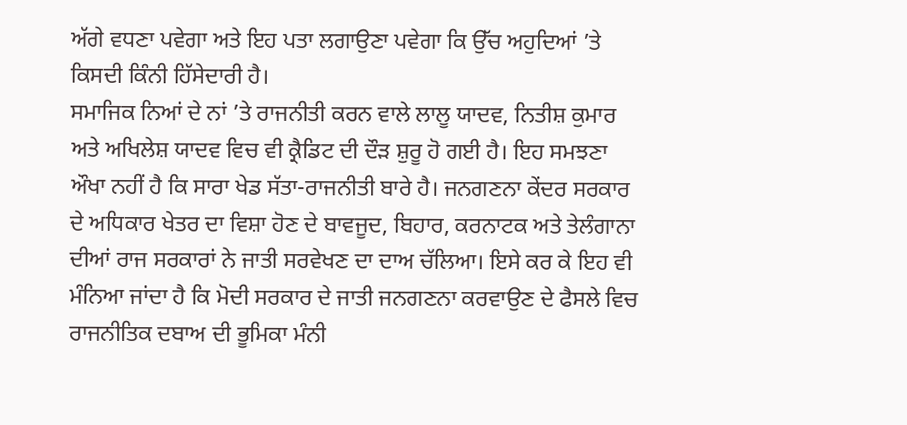ਅੱਗੇ ਵਧਣਾ ਪਵੇਗਾ ਅਤੇ ਇਹ ਪਤਾ ਲਗਾਉਣਾ ਪਵੇਗਾ ਕਿ ਉੱਚ ਅਹੁਦਿਆਂ ’ਤੇ ਕਿਸਦੀ ਕਿੰਨੀ ਹਿੱਸੇਦਾਰੀ ਹੈ।
ਸਮਾਜਿਕ ਨਿਆਂ ਦੇ ਨਾਂ ’ਤੇ ਰਾਜਨੀਤੀ ਕਰਨ ਵਾਲੇ ਲਾਲੂ ਯਾਦਵ, ਨਿਤੀਸ਼ ਕੁਮਾਰ ਅਤੇ ਅਖਿਲੇਸ਼ ਯਾਦਵ ਵਿਚ ਵੀ ਕ੍ਰੈਡਿਟ ਦੀ ਦੌੜ ਸ਼ੁਰੂ ਹੋ ਗਈ ਹੈ। ਇਹ ਸਮਝਣਾ ਔਖਾ ਨਹੀਂ ਹੈ ਕਿ ਸਾਰਾ ਖੇਡ ਸੱਤਾ-ਰਾਜਨੀਤੀ ਬਾਰੇ ਹੈ। ਜਨਗਣਨਾ ਕੇਂਦਰ ਸਰਕਾਰ ਦੇ ਅਧਿਕਾਰ ਖੇਤਰ ਦਾ ਵਿਸ਼ਾ ਹੋਣ ਦੇ ਬਾਵਜੂਦ, ਬਿਹਾਰ, ਕਰਨਾਟਕ ਅਤੇ ਤੇਲੰਗਾਨਾ ਦੀਆਂ ਰਾਜ ਸਰਕਾਰਾਂ ਨੇ ਜਾਤੀ ਸਰਵੇਖਣ ਦਾ ਦਾਅ ਚੱਲਿਆ। ਇਸੇ ਕਰ ਕੇ ਇਹ ਵੀ ਮੰਨਿਆ ਜਾਂਦਾ ਹੈ ਕਿ ਮੋਦੀ ਸਰਕਾਰ ਦੇ ਜਾਤੀ ਜਨਗਣਨਾ ਕਰਵਾਉਣ ਦੇ ਫੈਸਲੇ ਵਿਚ ਰਾਜਨੀਤਿਕ ਦਬਾਅ ਦੀ ਭੂਮਿਕਾ ਮੰਨੀ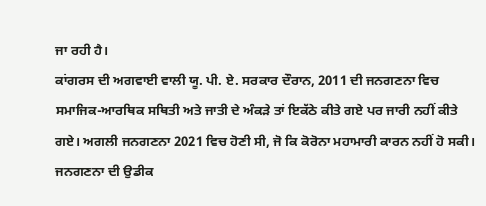ਜਾ ਰਹੀ ਹੈ।
ਕਾਂਗਰਸ ਦੀ ਅਗਵਾਈ ਵਾਲੀ ਯੂ. ਪੀ. ਏ. ਸਰਕਾਰ ਦੌਰਾਨ, 2011 ਦੀ ਜਨਗਣਨਾ ਵਿਚ ਸਮਾਜਿਕ-ਆਰਥਿਕ ਸਥਿਤੀ ਅਤੇ ਜਾਤੀ ਦੇ ਅੰਕੜੇ ਤਾਂ ਇਕੱਠੇ ਕੀਤੇ ਗਏ ਪਰ ਜਾਰੀ ਨਹੀਂ ਕੀਤੇ ਗਏ। ਅਗਲੀ ਜਨਗਣਨਾ 2021 ਵਿਚ ਹੋਣੀ ਸੀ, ਜੋ ਕਿ ਕੋਰੋਨਾ ਮਹਾਮਾਰੀ ਕਾਰਨ ਨਹੀਂ ਹੋ ਸਕੀ। ਜਨਗਣਨਾ ਦੀ ਉਡੀਕ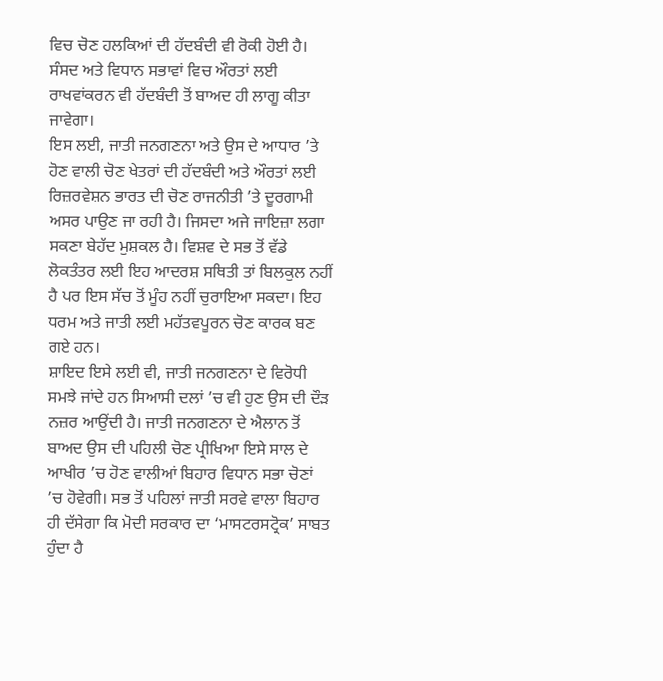ਵਿਚ ਚੋਣ ਹਲਕਿਆਂ ਦੀ ਹੱਦਬੰਦੀ ਵੀ ਰੋਕੀ ਹੋਈ ਹੈ। ਸੰਸਦ ਅਤੇ ਵਿਧਾਨ ਸਭਾਵਾਂ ਵਿਚ ਔਰਤਾਂ ਲਈ ਰਾਖਵਾਂਕਰਨ ਵੀ ਹੱਦਬੰਦੀ ਤੋਂ ਬਾਅਦ ਹੀ ਲਾਗੂ ਕੀਤਾ ਜਾਵੇਗਾ।
ਇਸ ਲਈ, ਜਾਤੀ ਜਨਗਣਨਾ ਅਤੇ ਉਸ ਦੇ ਆਧਾਰ ’ਤੇ ਹੋਣ ਵਾਲੀ ਚੋਣ ਖੇਤਰਾਂ ਦੀ ਹੱਦਬੰਦੀ ਅਤੇ ਔਰਤਾਂ ਲਈ ਰਿਜ਼ਰਵੇਸ਼ਨ ਭਾਰਤ ਦੀ ਚੋਣ ਰਾਜਨੀਤੀ ’ਤੇ ਦੂਰਗਾਮੀ ਅਸਰ ਪਾਉਣ ਜਾ ਰਹੀ ਹੈ। ਜਿਸਦਾ ਅਜੇ ਜਾਇਜ਼ਾ ਲਗਾ ਸਕਣਾ ਬੇਹੱਦ ਮੁਸ਼ਕਲ ਹੈ। ਵਿਸ਼ਵ ਦੇ ਸਭ ਤੋਂ ਵੱਡੇ ਲੋਕਤੰਤਰ ਲਈ ਇਹ ਆਦਰਸ਼ ਸਥਿਤੀ ਤਾਂ ਬਿਲਕੁਲ ਨਹੀਂ ਹੈ ਪਰ ਇਸ ਸੱਚ ਤੋਂ ਮੂੰਹ ਨਹੀਂ ਚੁਰਾਇਆ ਸਕਦਾ। ਇਹ ਧਰਮ ਅਤੇ ਜਾਤੀ ਲਈ ਮਹੱਤਵਪੂਰਨ ਚੋਣ ਕਾਰਕ ਬਣ ਗਏ ਹਨ।
ਸ਼ਾਇਦ ਇਸੇ ਲਈ ਵੀ, ਜਾਤੀ ਜਨਗਣਨਾ ਦੇ ਵਿਰੋਧੀ ਸਮਝੇ ਜਾਂਦੇ ਹਨ ਸਿਆਸੀ ਦਲਾਂ ’ਚ ਵੀ ਹੁਣ ਉਸ ਦੀ ਦੌੜ ਨਜ਼ਰ ਆਉਂਦੀ ਹੈ। ਜਾਤੀ ਜਨਗਣਨਾ ਦੇ ਐਲਾਨ ਤੋਂ ਬਾਅਦ ਉਸ ਦੀ ਪਹਿਲੀ ਚੋਣ ਪ੍ਰੀਖਿਆ ਇਸੇ ਸਾਲ ਦੇ ਆਖੀਰ ’ਚ ਹੋਣ ਵਾਲੀਆਂ ਬਿਹਾਰ ਵਿਧਾਨ ਸਭਾ ਚੋਣਾਂ ’ਚ ਹੋਵੇਗੀ। ਸਭ ਤੋਂ ਪਹਿਲਾਂ ਜਾਤੀ ਸਰਵੇ ਵਾਲਾ ਬਿਹਾਰ ਹੀ ਦੱਸੇਗਾ ਕਿ ਮੋਦੀ ਸਰਕਾਰ ਦਾ ‘ਮਾਸਟਰਸਟ੍ਰੋਕ’ ਸਾਬਤ ਹੁੰਦਾ ਹੈ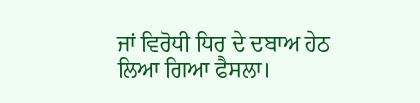ਜਾਂ ਵਿਰੋਧੀ ਧਿਰ ਦੇ ਦਬਾਅ ਹੇਠ ਲਿਆ ਗਿਆ ਫੈਸਲਾ।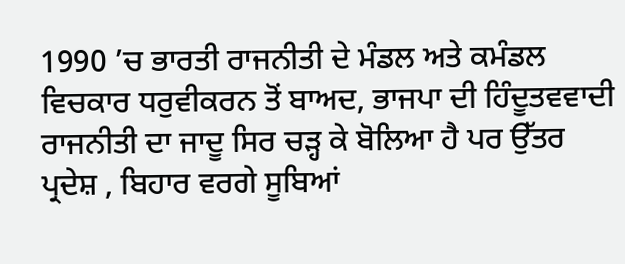1990 ’ਚ ਭਾਰਤੀ ਰਾਜਨੀਤੀ ਦੇ ਮੰਡਲ ਅਤੇ ਕਮੰਡਲ ਵਿਚਕਾਰ ਧਰੁਵੀਕਰਨ ਤੋਂ ਬਾਅਦ, ਭਾਜਪਾ ਦੀ ਹਿੰਦੂਤਵਵਾਦੀ ਰਾਜਨੀਤੀ ਦਾ ਜਾਦੂ ਸਿਰ ਚੜ੍ਹ ਕੇ ਬੋਲਿਆ ਹੈ ਪਰ ਉੱਤਰ ਪ੍ਰਦੇਸ਼ , ਬਿਹਾਰ ਵਰਗੇ ਸੂਬਿਆਂ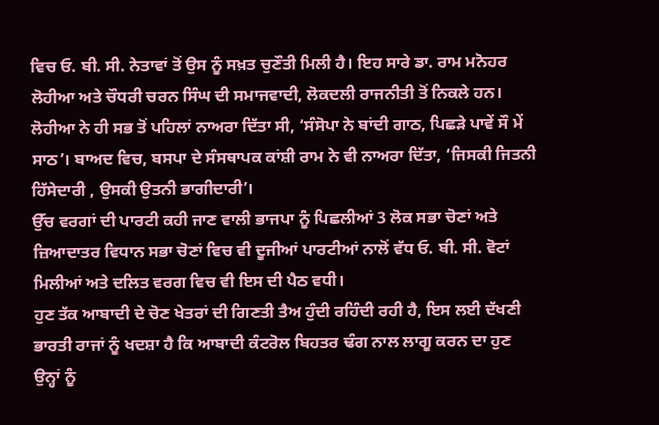ਵਿਚ ਓ. ਬੀ. ਸੀ. ਨੇਤਾਵਾਂ ਤੋਂ ਉਸ ਨੂੰ ਸਖ਼ਤ ਚੁਣੌਤੀ ਮਿਲੀ ਹੈ। ਇਹ ਸਾਰੇ ਡਾ. ਰਾਮ ਮਨੋਹਰ ਲੋਹੀਆ ਅਤੇ ਚੌਧਰੀ ਚਰਨ ਸਿੰਘ ਦੀ ਸਮਾਜਵਾਦੀ, ਲੋਕਦਲੀ ਰਾਜਨੀਤੀ ਤੋਂ ਨਿਕਲੇ ਹਨ। ਲੋਹੀਆ ਨੇ ਹੀ ਸਭ ਤੋਂ ਪਹਿਲਾਂ ਨਾਅਰਾ ਦਿੱਤਾ ਸੀ, ‘ਸੰਸੋਪਾ ਨੇ ਬਾਂਦੀ ਗਾਠ, ਪਿਛੜੇ ਪਾਵੇਂ ਸੌ ਮੇਂ ਸਾਠ’। ਬਾਅਦ ਵਿਚ, ਬਸਪਾ ਦੇ ਸੰਸਥਾਪਕ ਕਾਂਸ਼ੀ ਰਾਮ ਨੇ ਵੀ ਨਾਅਰਾ ਦਿੱਤਾ, ‘ਜਿਸਕੀ ਜਿਤਨੀ ਹਿੱਸੇਦਾਰੀ , ਉਸਕੀ ਉਤਨੀ ਭਾਗੀਦਾਰੀ’।
ਉੱਚ ਵਰਗਾਂ ਦੀ ਪਾਰਟੀ ਕਹੀ ਜਾਣ ਵਾਲੀ ਭਾਜਪਾ ਨੂੰ ਪਿਛਲੀਆਂ 3 ਲੋਕ ਸਭਾ ਚੋਣਾਂ ਅਤੇ ਜ਼ਿਆਦਾਤਰ ਵਿਧਾਨ ਸਭਾ ਚੋਣਾਂ ਵਿਚ ਵੀ ਦੂਜੀਆਂ ਪਾਰਟੀਆਂ ਨਾਲੋਂ ਵੱਧ ਓ. ਬੀ. ਸੀ. ਵੋਟਾਂ ਮਿਲੀਆਂ ਅਤੇ ਦਲਿਤ ਵਰਗ ਵਿਚ ਵੀ ਇਸ ਦੀ ਪੈਠ ਵਧੀ।
ਹੁਣ ਤੱਕ ਆਬਾਦੀ ਦੇ ਚੋਣ ਖੇਤਰਾਂ ਦੀ ਗਿਣਤੀ ਤੈਅ ਹੁੰਦੀ ਰਹਿੰਦੀ ਰਹੀ ਹੈ, ਇਸ ਲਈ ਦੱਖਣੀ ਭਾਰਤੀ ਰਾਜਾਂ ਨੂੰ ਖਦਸ਼ਾ ਹੈ ਕਿ ਆਬਾਦੀ ਕੰਟਰੋਲ ਬਿਹਤਰ ਢੰਗ ਨਾਲ ਲਾਗੂ ਕਰਨ ਦਾ ਹੁਣ ਉਨ੍ਹਾਂ ਨੂੰ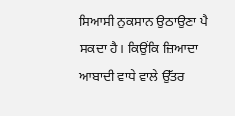ਸਿਆਸੀ ਨੁਕਸਾਨ ਉਠਾਉਣਾ ਪੈ ਸਕਦਾ ਹੈ। ਕਿਉਂਕਿ ਜ਼ਿਆਦਾ ਆਬਾਦੀ ਵਾਧੇ ਵਾਲੇ ਉੱਤਰ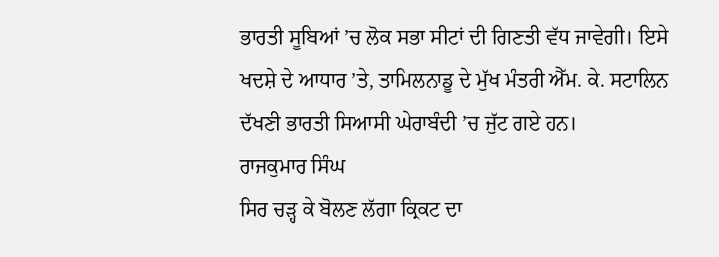ਭਾਰਤੀ ਸੂਬਿਆਂ ’ਚ ਲੋਕ ਸਭਾ ਸੀਟਾਂ ਦੀ ਗਿਣਤੀ ਵੱਧ ਜਾਵੇਗੀ। ਇਸੇ ਖਦਸ਼ੇ ਦੇ ਆਧਾਰ ’ਤੇ, ਤਾਮਿਲਨਾਡੂ ਦੇ ਮੁੱਖ ਮੰਤਰੀ ਐੱਮ. ਕੇ. ਸਟਾਲਿਨ ਦੱਖਣੀ ਭਾਰਤੀ ਸਿਆਸੀ ਘੇਰਾਬੰਦੀ ’ਚ ਜੁੱਟ ਗਏ ਹਨ।
ਰਾਜਕੁਮਾਰ ਸਿੰਘ
ਸਿਰ ਚੜ੍ਹ ਕੇ ਬੋਲਣ ਲੱਗਾ ਕ੍ਰਿਕਟ ਦਾ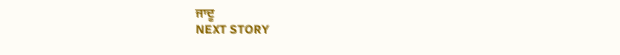ਜਾਦੂ
NEXT STORY